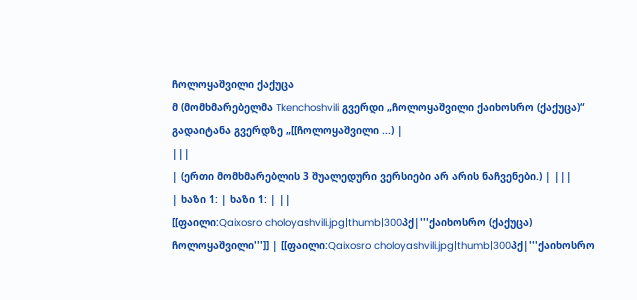ჩოლოყაშვილი ქაქუცა
მ (მომხმარებელმა Tkenchoshvili გვერდი „ჩოლოყაშვილი ქაიხოსრო (ქაქუცა)“ გადაიტანა გვერდზე „[[ჩოლოყაშვილი ...) |
|||
| (ერთი მომხმარებლის 3 შუალედური ვერსიები არ არის ნაჩვენები.) | |||
| ხაზი 1: | ხაზი 1: | ||
[[ფაილი:Qaixosro choloyashvili.jpg|thumb|300პქ|'''ქაიხოსრო (ქაქუცა) ჩოლოყაშვილი''']] | [[ფაილი:Qaixosro choloyashvili.jpg|thumb|300პქ|'''ქაიხოსრო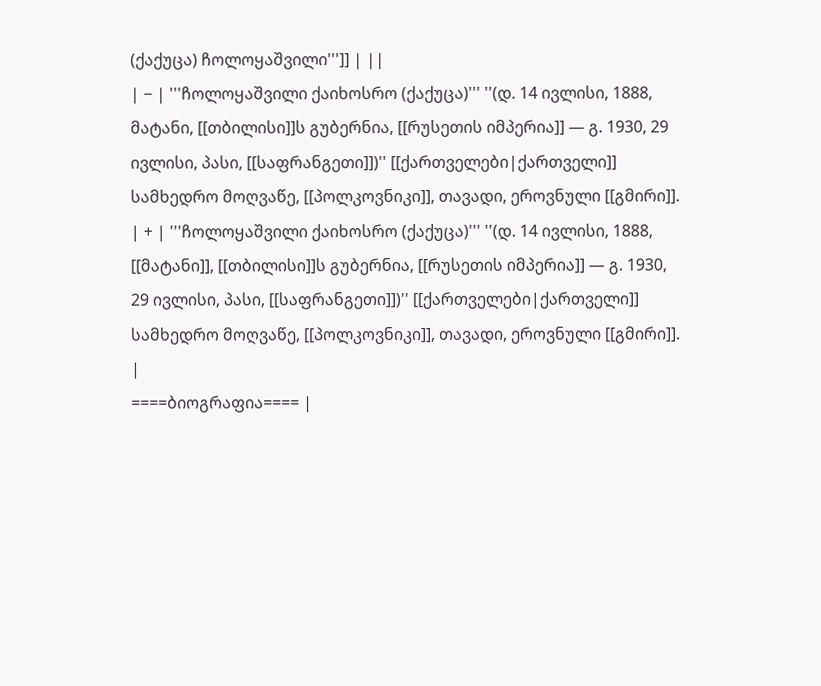(ქაქუცა) ჩოლოყაშვილი''']] | ||
| − | '''ჩოლოყაშვილი ქაიხოსრო (ქაქუცა)''' ''(დ. 14 ივლისი, 1888, მატანი, [[თბილისი]]ს გუბერნია, [[რუსეთის იმპერია]] — გ. 1930, 29 ივლისი, პასი, [[საფრანგეთი]])'' [[ქართველები|ქართველი]] სამხედრო მოღვაწე, [[პოლკოვნიკი]], თავადი, ეროვნული [[გმირი]]. | + | '''ჩოლოყაშვილი ქაიხოსრო (ქაქუცა)''' ''(დ. 14 ივლისი, 1888, [[მატანი]], [[თბილისი]]ს გუბერნია, [[რუსეთის იმპერია]] — გ. 1930, 29 ივლისი, პასი, [[საფრანგეთი]])'' [[ქართველები|ქართველი]] სამხედრო მოღვაწე, [[პოლკოვნიკი]], თავადი, ეროვნული [[გმირი]]. |
====ბიოგრაფია==== |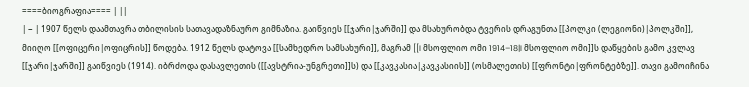====ბიოგრაფია==== | ||
| − | 1907 წელს დაამთავრა თბილისის სათავადაზნაურო გიმნაზია. გაიწვიეს [[ჯარი|ჯარში]] და მსახურობდა ტვერის დრაგუნთა [[პოლკი (ლეგიონი)|პოლკში]], მიიღო [[ოფიცერი|ოფიცრის]] წოდება. 1912 წელს დატოვა [[სამხედრო სამსახური]], მაგრამ [[I მსოფლიო ომი 1914–18|I მსოფლიო ომი]]ს დაწყების გამო კვლავ [[ჯარი|ჯარში]] გაიწვიეს (1914). იბრძოდა დასავლეთის ([[ავსტრია-უნგრეთი]]ს) და [[კავკასია|კავკასიის]] (ოსმალეთის) [[ფრონტი|ფრონტებზე]]. თავი გამოიჩინა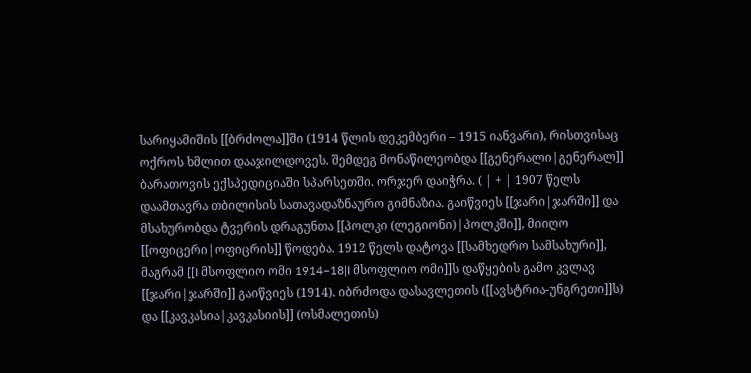სარიყამიშის [[ბრძოლა]]ში (1914 წლის დეკემბერი – 1915 იანვარი), რისთვისაც ოქროს ხმლით დააჯილდოვეს. შემდეგ მონაწილეობდა [[გენერალი|გენერალ]] ბარათოვის ექსპედიციაში სპარსეთში. ორჯერ დაიჭრა. ( | + | 1907 წელს დაამთავრა თბილისის სათავადაზნაურო გიმნაზია. გაიწვიეს [[ჯარი|ჯარში]] და მსახურობდა ტვერის დრაგუნთა [[პოლკი (ლეგიონი)|პოლკში]], მიიღო [[ოფიცერი|ოფიცრის]] წოდება. 1912 წელს დატოვა [[სამხედრო სამსახური]], მაგრამ [[I მსოფლიო ომი 1914–18|I მსოფლიო ომი]]ს დაწყების გამო კვლავ [[ჯარი|ჯარში]] გაიწვიეს (1914). იბრძოდა დასავლეთის ([[ავსტრია-უნგრეთი]]ს) და [[კავკასია|კავკასიის]] (ოსმალეთის)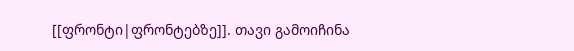[[ფრონტი|ფრონტებზე]]. თავი გამოიჩინა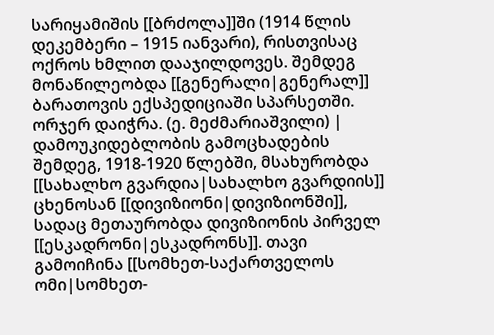სარიყამიშის [[ბრძოლა]]ში (1914 წლის დეკემბერი – 1915 იანვარი), რისთვისაც ოქროს ხმლით დააჯილდოვეს. შემდეგ მონაწილეობდა [[გენერალი|გენერალ]] ბარათოვის ექსპედიციაში სპარსეთში. ორჯერ დაიჭრა. (ე. მეძმარიაშვილი) |
დამოუკიდებლობის გამოცხადების შემდეგ, 1918-1920 წლებში, მსახურობდა [[სახალხო გვარდია|სახალხო გვარდიის]] ცხენოსან [[დივიზიონი|დივიზიონში]], სადაც მეთაურობდა დივიზიონის პირველ [[ესკადრონი|ესკადრონს]]. თავი გამოიჩინა [[სომხეთ-საქართველოს ომი|სომხეთ-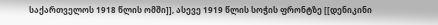საქართველოს 1918 წლის ომში]], ასევე 1919 წლის სოჭის ფრონტზე [[დენიკინი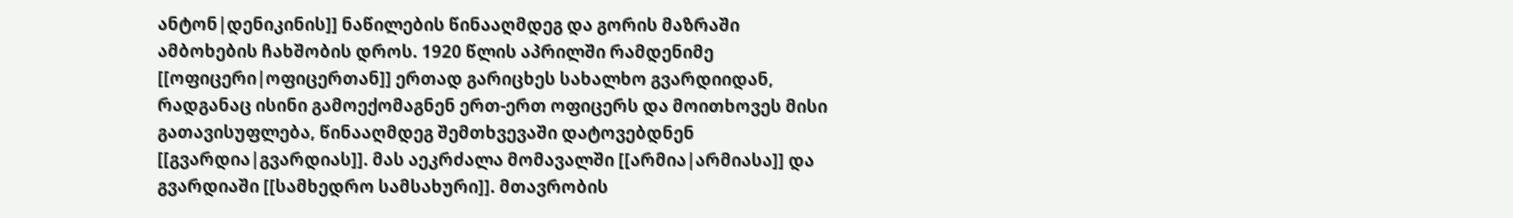ანტონ|დენიკინის]] ნაწილების წინააღმდეგ და გორის მაზრაში ამბოხების ჩახშობის დროს. 1920 წლის აპრილში რამდენიმე [[ოფიცერი|ოფიცერთან]] ერთად გარიცხეს სახალხო გვარდიიდან, რადგანაც ისინი გამოექომაგნენ ერთ-ერთ ოფიცერს და მოითხოვეს მისი გათავისუფლება, წინააღმდეგ შემთხვევაში დატოვებდნენ [[გვარდია|გვარდიას]]. მას აეკრძალა მომავალში [[არმია|არმიასა]] და გვარდიაში [[სამხედრო სამსახური]]. მთავრობის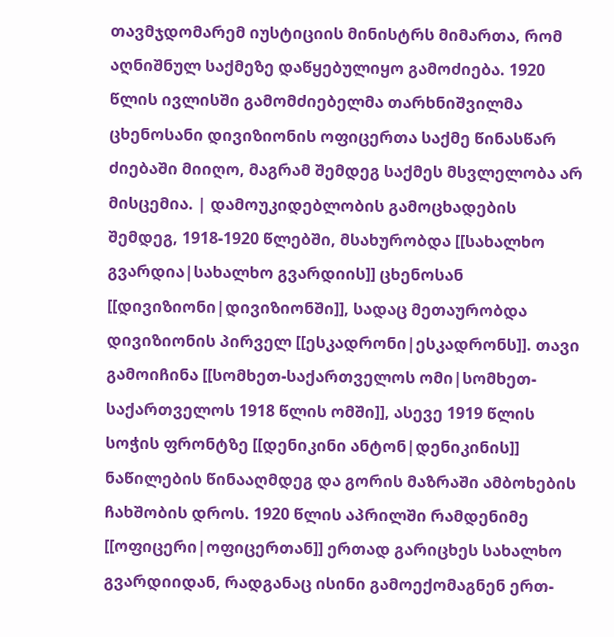თავმჯდომარემ იუსტიციის მინისტრს მიმართა, რომ აღნიშნულ საქმეზე დაწყებულიყო გამოძიება. 1920 წლის ივლისში გამომძიებელმა თარხნიშვილმა ცხენოსანი დივიზიონის ოფიცერთა საქმე წინასწარ ძიებაში მიიღო, მაგრამ შემდეგ საქმეს მსვლელობა არ მისცემია. | დამოუკიდებლობის გამოცხადების შემდეგ, 1918-1920 წლებში, მსახურობდა [[სახალხო გვარდია|სახალხო გვარდიის]] ცხენოსან [[დივიზიონი|დივიზიონში]], სადაც მეთაურობდა დივიზიონის პირველ [[ესკადრონი|ესკადრონს]]. თავი გამოიჩინა [[სომხეთ-საქართველოს ომი|სომხეთ-საქართველოს 1918 წლის ომში]], ასევე 1919 წლის სოჭის ფრონტზე [[დენიკინი ანტონ|დენიკინის]] ნაწილების წინააღმდეგ და გორის მაზრაში ამბოხების ჩახშობის დროს. 1920 წლის აპრილში რამდენიმე [[ოფიცერი|ოფიცერთან]] ერთად გარიცხეს სახალხო გვარდიიდან, რადგანაც ისინი გამოექომაგნენ ერთ-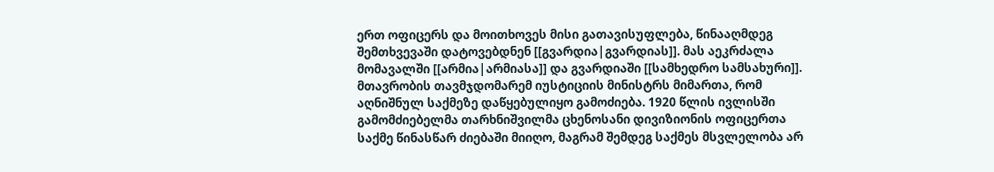ერთ ოფიცერს და მოითხოვეს მისი გათავისუფლება, წინააღმდეგ შემთხვევაში დატოვებდნენ [[გვარდია|გვარდიას]]. მას აეკრძალა მომავალში [[არმია|არმიასა]] და გვარდიაში [[სამხედრო სამსახური]]. მთავრობის თავმჯდომარემ იუსტიციის მინისტრს მიმართა, რომ აღნიშნულ საქმეზე დაწყებულიყო გამოძიება. 1920 წლის ივლისში გამომძიებელმა თარხნიშვილმა ცხენოსანი დივიზიონის ოფიცერთა საქმე წინასწარ ძიებაში მიიღო, მაგრამ შემდეგ საქმეს მსვლელობა არ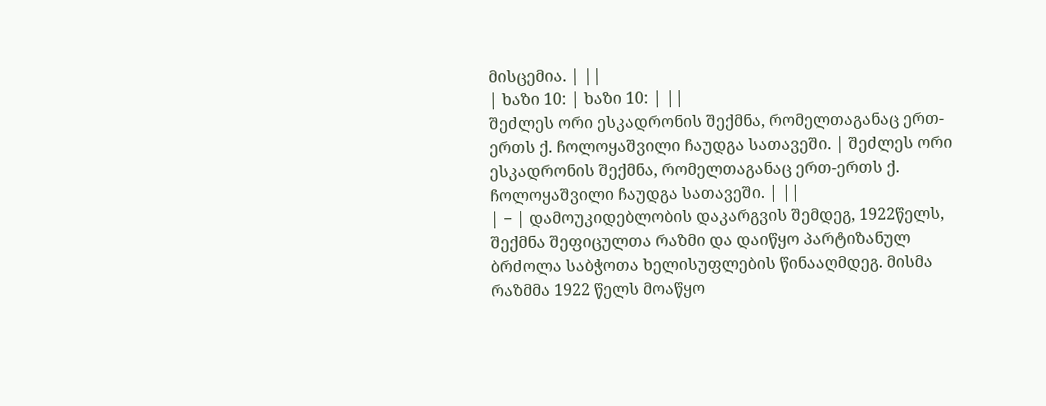მისცემია. | ||
| ხაზი 10: | ხაზი 10: | ||
შეძლეს ორი ესკადრონის შექმნა, რომელთაგანაც ერთ-ერთს ქ. ჩოლოყაშვილი ჩაუდგა სათავეში. | შეძლეს ორი ესკადრონის შექმნა, რომელთაგანაც ერთ-ერთს ქ. ჩოლოყაშვილი ჩაუდგა სათავეში. | ||
| − | დამოუკიდებლობის დაკარგვის შემდეგ, 1922წელს, შექმნა შეფიცულთა რაზმი და დაიწყო პარტიზანულ ბრძოლა საბჭოთა ხელისუფლების წინააღმდეგ. მისმა რაზმმა 1922 წელს მოაწყო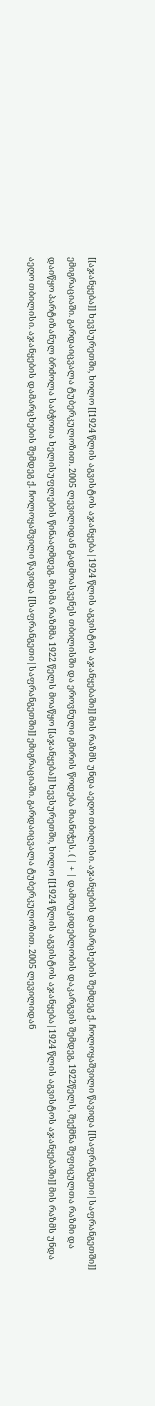[[აჯანყება]] ხევსურეთში, ხოლო [[1924 წლის აგვისტოს აჯანყება|1924 წლის აგვისტოს აჯანყებაში]] მის რაზმს უნდა აეღო თბილისი. აჯანყების დამარცხების შემდეგ ქ. ჩოლოყაშვილი წავიდა [[საფრანგეთი|საფრანგეთში]] ემიგრაციაში. გარდაიცვალა ტუბერკულოზით. 2005 ლევილიდან გადმოასვენეს თბილისში და ეროვნული გმირის წოდება მიანიჭეს. ( | + | დამოუკიდებლობის დაკარგვის შემდეგ, 1922წელს, შექმნა შეფიცულთა რაზმი და დაიწყო პარტიზანულ ბრძოლა საბჭოთა ხელისუფლების წინააღმდეგ. მისმა რაზმმა 1922 წელს მოაწყო [[აჯანყება]] ხევსურეთში, ხოლო [[1924 წლის აგვისტოს აჯანყება|1924 წლის აგვისტოს აჯანყებაში]] მის რაზმს უნდა აეღო თბილისი. აჯანყების დამარცხების შემდეგ ქ. ჩოლოყაშვილი წავიდა [[საფრანგეთი|საფრანგეთში]] ემიგრაციაში. გარდაიცვალა ტუბერკულოზით. 2005 ლევილიდან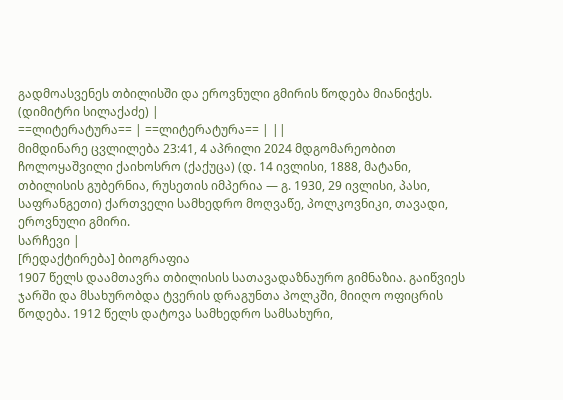გადმოასვენეს თბილისში და ეროვნული გმირის წოდება მიანიჭეს. (დიმიტრი სილაქაძე) |
==ლიტერატურა== | ==ლიტერატურა== | ||
მიმდინარე ცვლილება 23:41, 4 აპრილი 2024 მდგომარეობით
ჩოლოყაშვილი ქაიხოსრო (ქაქუცა) (დ. 14 ივლისი, 1888, მატანი, თბილისის გუბერნია, რუსეთის იმპერია — გ. 1930, 29 ივლისი, პასი, საფრანგეთი) ქართველი სამხედრო მოღვაწე, პოლკოვნიკი, თავადი, ეროვნული გმირი.
სარჩევი |
[რედაქტირება] ბიოგრაფია
1907 წელს დაამთავრა თბილისის სათავადაზნაურო გიმნაზია. გაიწვიეს ჯარში და მსახურობდა ტვერის დრაგუნთა პოლკში, მიიღო ოფიცრის წოდება. 1912 წელს დატოვა სამხედრო სამსახური,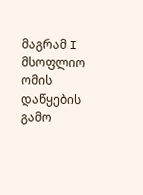მაგრამ I მსოფლიო ომის დაწყების გამო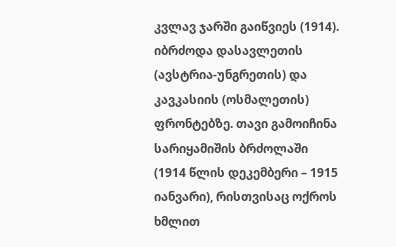კვლავ ჯარში გაიწვიეს (1914). იბრძოდა დასავლეთის (ავსტრია-უნგრეთის) და კავკასიის (ოსმალეთის) ფრონტებზე. თავი გამოიჩინა სარიყამიშის ბრძოლაში (1914 წლის დეკემბერი – 1915 იანვარი), რისთვისაც ოქროს ხმლით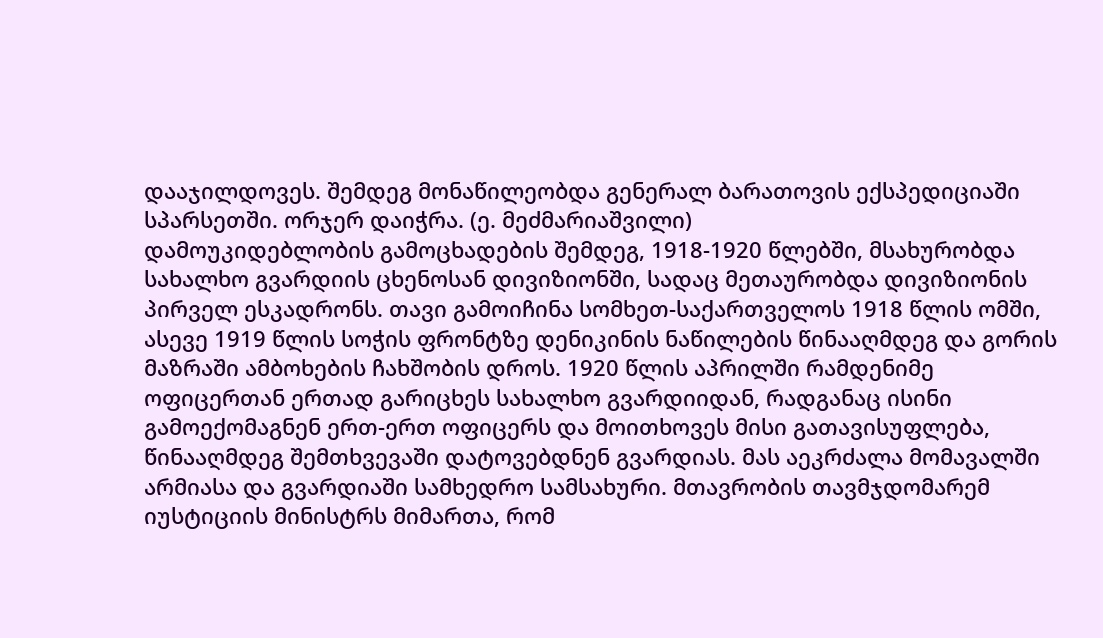დააჯილდოვეს. შემდეგ მონაწილეობდა გენერალ ბარათოვის ექსპედიციაში სპარსეთში. ორჯერ დაიჭრა. (ე. მეძმარიაშვილი)
დამოუკიდებლობის გამოცხადების შემდეგ, 1918-1920 წლებში, მსახურობდა სახალხო გვარდიის ცხენოსან დივიზიონში, სადაც მეთაურობდა დივიზიონის პირველ ესკადრონს. თავი გამოიჩინა სომხეთ-საქართველოს 1918 წლის ომში, ასევე 1919 წლის სოჭის ფრონტზე დენიკინის ნაწილების წინააღმდეგ და გორის მაზრაში ამბოხების ჩახშობის დროს. 1920 წლის აპრილში რამდენიმე ოფიცერთან ერთად გარიცხეს სახალხო გვარდიიდან, რადგანაც ისინი გამოექომაგნენ ერთ-ერთ ოფიცერს და მოითხოვეს მისი გათავისუფლება, წინააღმდეგ შემთხვევაში დატოვებდნენ გვარდიას. მას აეკრძალა მომავალში არმიასა და გვარდიაში სამხედრო სამსახური. მთავრობის თავმჯდომარემ იუსტიციის მინისტრს მიმართა, რომ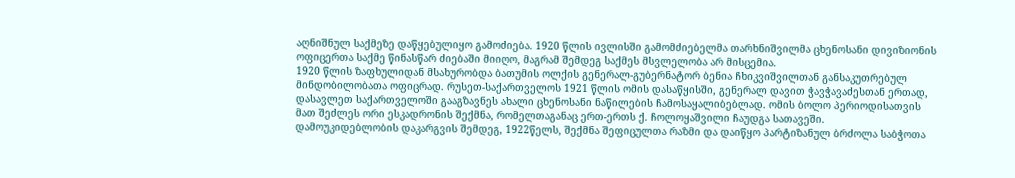აღნიშნულ საქმეზე დაწყებულიყო გამოძიება. 1920 წლის ივლისში გამომძიებელმა თარხნიშვილმა ცხენოსანი დივიზიონის ოფიცერთა საქმე წინასწარ ძიებაში მიიღო, მაგრამ შემდეგ საქმეს მსვლელობა არ მისცემია.
1920 წლის ზაფხულიდან მსახურობდა ბათუმის ოლქის გენერალ-გუბერნატორ ბენია ჩხიკვიშვილთან განსაკუთრებულ მინდობილობათა ოფიცრად. რუსეთ-საქართველოს 1921 წლის ომის დასაწყისში, გენერალ დავით ჭავჭავაძესთან ერთად, დასავლეთ საქართველოში გააგზავნეს ახალი ცხენოსანი ნაწილების ჩამოსაყალიბებლად. ომის ბოლო პერიოდისათვის მათ შეძლეს ორი ესკადრონის შექმნა, რომელთაგანაც ერთ-ერთს ქ. ჩოლოყაშვილი ჩაუდგა სათავეში.
დამოუკიდებლობის დაკარგვის შემდეგ, 1922წელს, შექმნა შეფიცულთა რაზმი და დაიწყო პარტიზანულ ბრძოლა საბჭოთა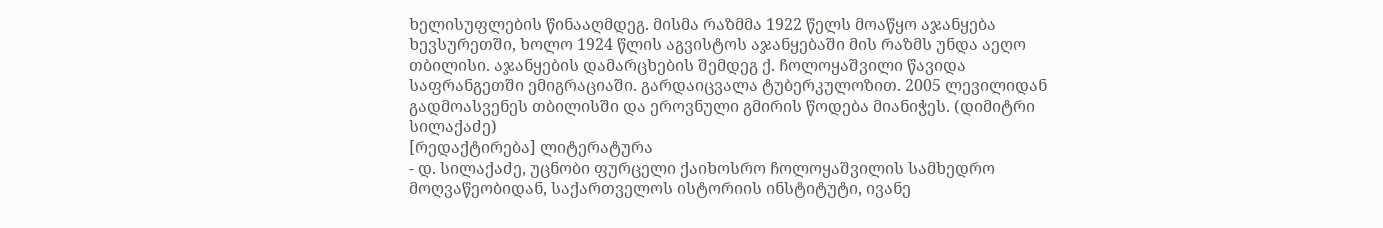ხელისუფლების წინააღმდეგ. მისმა რაზმმა 1922 წელს მოაწყო აჯანყება ხევსურეთში, ხოლო 1924 წლის აგვისტოს აჯანყებაში მის რაზმს უნდა აეღო თბილისი. აჯანყების დამარცხების შემდეგ ქ. ჩოლოყაშვილი წავიდა საფრანგეთში ემიგრაციაში. გარდაიცვალა ტუბერკულოზით. 2005 ლევილიდან გადმოასვენეს თბილისში და ეროვნული გმირის წოდება მიანიჭეს. (დიმიტრი სილაქაძე)
[რედაქტირება] ლიტერატურა
- დ. სილაქაძე, უცნობი ფურცელი ქაიხოსრო ჩოლოყაშვილის სამხედრო მოღვაწეობიდან, საქართველოს ისტორიის ინსტიტუტი, ივანე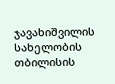ჯავახიშვილის სახელობის თბილისის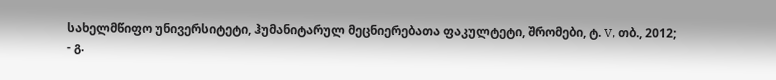სახელმწიფო უნივერსიტეტი, ჰუმანიტარულ მეცნიერებათა ფაკულტეტი, შრომები, ტ. V, თბ., 2012;
- გ.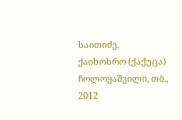საითიძე, ქაიხოსრო (ქაქუცა) ჩოლოყაშვილი, თბ., 2012